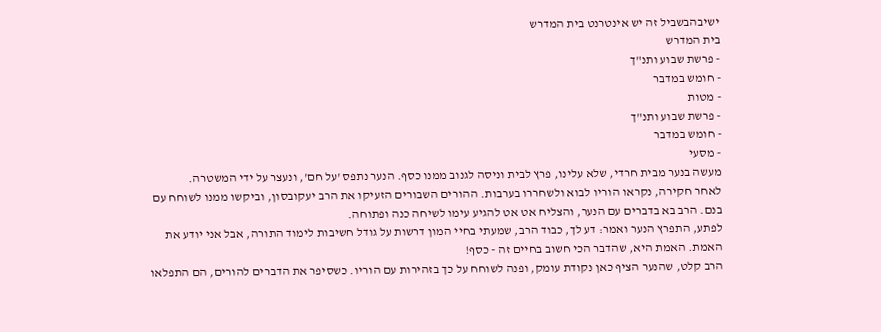ישיבהבשביל זה יש אינטרנט בית המדרש
בית המדרש
- פרשת שבוע ותנ"ך
- חומש במדבר
- מטות
- פרשת שבוע ותנ"ך
- חומש במדבר
- מסעי
מעשה בנער מבית חרדי, שלא עלינו, פרץ לבית וניסה לגנוב ממנו כסף. הנער נתפס 'על חם', ונעצר על ידי המשטרה.
לאחר חקירה, נקראו הוריו לבוא ולשחררו בערבות. ההורים השבורים הזעיקו את הרב יעקובסון, וביקשו ממנו לשוחח עם בנם. הרב בא בדברים עם הנער, והצליח אט אט להגיע עימו לשיחה כנה ופתוחה.
לפתע, התפרץ הנער ואמר: דע לך, כבוד הרב, שמעתי בחיי המון דרשות על גודל חשיבות לימוד התורה, אבל אני יודע את האמת. האמת היא, שהדבר הכי חשוב בחיים זה - כסף!
הרב קלט, שהנער הציף כאן נקודת עומק, ופנה לשוחח על כך בזהירות עם הוריו. כשסיפר את הדברים להורים, הם התפלאו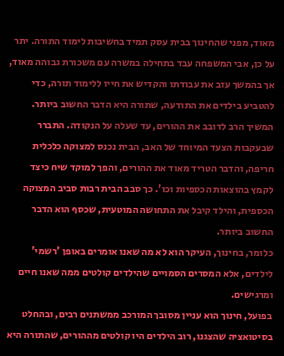מאוד, מפני שהחינוך בבית עסק תמיד בחשיבות לימוד התורה. יתר על כן, אבי המשפחה עבד בתחילה במשרה עם משכורת גבוהה מאוד, אך בהמשך עזב את עבודתו והקדיש את חייו ללימוד תורה, כדי להטביע בילדים את התודעה, שתורה היא הדבר החשוב ביותר.
המשיך הרב לדובב את ההורים, עד שעלה על הנקודה. התברר שבעקבות הצעד המיוחד של האב, הבית נכנס למצוקה כלכלית חריפה, והדבר הטריד מאוד את ההורים, והפך למוקד שיח כיצד לקמץ בהוצאות הכספיות וכו'. כך סבב הבית רבות סביב המצוקה הכספית, והילד קיבל את התחושה המוטעית, שכסף הוא הדבר החשוב ביותר.
כלומר, בחינוך, העיקר הוא לא מה שאנו אומרים באופן 'רשמי' לילדים, אלא המסרים הסמויים שהילדים קולטים ממה שאנו חיים ומרגישים.
בפועל, חינוך הוא עניין מסובך המורכב ממשתנים רבים, ובהחלט בסיטואציה שהצגנו, רוב הילדים היו קולטים מההורים, שהתורה היא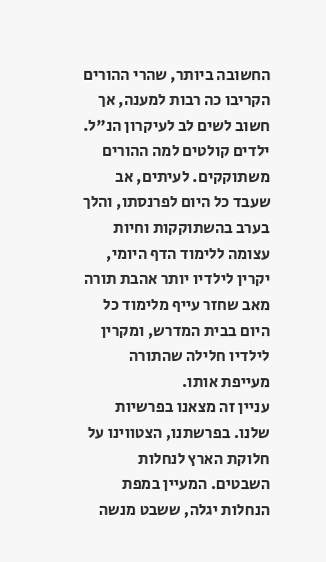החשובה ביותר, שהרי ההורים הקריבו כה רבות למענה, אך חשוב לשים לב לעיקרון הנ"ל.
ילדים קולטים למה ההורים משתוקקים. לעיתים, אב שעבד כל היום לפרנסתו, והלך בערב בהשתוקקות וחיות עצומה ללימוד הדף היומי, יקרין לילדיו יותר אהבת תורה מאב שחזר עייף מלימוד כל היום בבית המדרש, ומקרין לילדיו חלילה שהתורה מעייפת אותו.
עניין זה מצאנו בפרשיות שלנו. בפרשתנו, הצטווינו על חלוקת הארץ לנחלות השבטים. המעיין במפת הנחלות יגלה, ששבט מנשה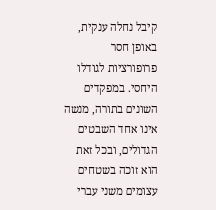קיבל נחלה ענקית, באופן חסר פרופורציות לגודלו היחסי. במפקדים השונים בתורה, מנשה אינו אחד השבטים הגדולים, ובכל זאת הוא זוכה בשטחים עצומים משני עברי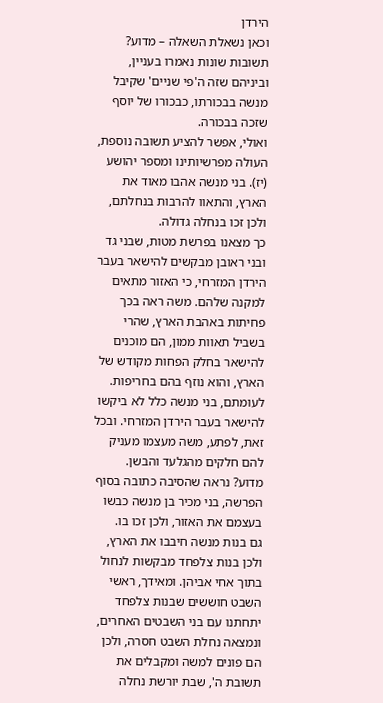הירדן
וכאן נשאלת השאלה – מדוע?
תשובות שונות נאמרו בעניין, וביניהם שזה ה'פי שניים' שקיבל מנשה בבכורתו, כבכורו של יוסף שזכה בבכורה.
ואולי, אפשר להציע תשובה נוספת, העולה מפרשיותינו ומספר יהושע (יז). בני מנשה אהבו מאוד את הארץ, והתאוו להרבות בנחלתם, ולכן זכו בנחלה גדולה.
כך מצאנו בפרשת מטות, שבני גד ובני ראובן מבקשים להישאר בעבר הירדן המזרחי, כי האזור מתאים למקנה שלהם. משה ראה בכך פחיתות באהבת הארץ, שהרי בשביל תאוות ממון, הם מוכנים להישאר בחלק הפחות מקודש של הארץ, והוא נוזף בהם בחריפות.
לעומתם, בני מנשה כלל לא ביקשו להישאר בעבר הירדן המזרחי. ובכל זאת, לפתע, משה מעצמו מעניק להם חלקים מהגלעד והבשן. מדוע? נראה שהסיבה כתובה בסוף הפרשה, בני מכיר בן מנשה כבשו בעצמם את האזור, ולכן זכו בו.
גם בנות מנשה חיבבו את הארץ, ולכן בנות צלפחד מבקשות לנחול בתוך אחי אביהן. ומאידך, ראשי השבט חוששים שבנות צלפחד יתחתנו עם בני השבטים האחרים, ונמצאה נחלת השבט חסרה, ולכן הם פונים למשה ומקבלים את תשובת ה', שבת יורשת נחלה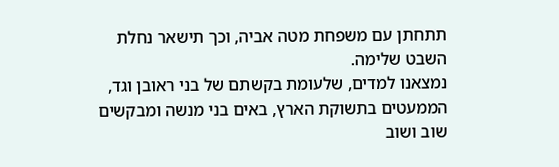תתחתן עם משפחת מטה אביה, וכך תישאר נחלת השבט שלימה.
נמצאנו למדים, שלעומת בקשתם של בני ראובן וגד, הממעטים בתשוקת הארץ, באים בני מנשה ומבקשים שוב ושוב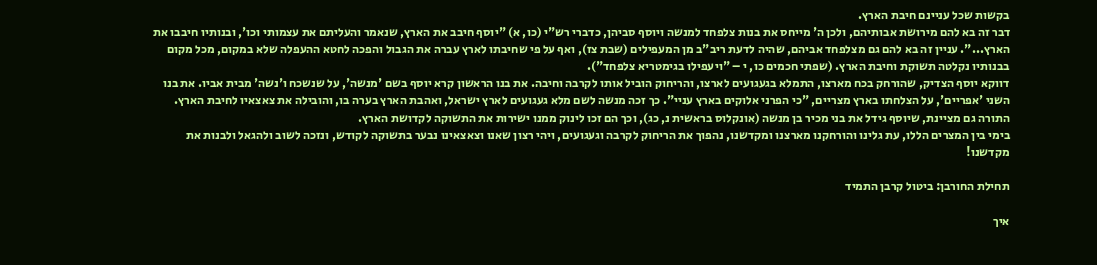בקשות שכל עניינם חיבת הארץ.
דבר זה בא להם מירושת אבותיהם, ולכן ה' מייחס את בנות צלפחד למנשה ויוסף סביהן, כדברי רש"י (כו, א) "יוסף חיבב את הארץ, שנאמר והעליתם את עצמותי וכו', ובנותיו חיבבו את הארץ...". עניין זה בא להם גם מצלפחד אביהם, שהיה לדעת ריב"ב מן המעפילים (שבת צז), ואף על פי שחיבתו לארץ עברה את הגבול והפכה לחטא ההעפלה שלא במקום, מכל מקום בבנותיו נקלטה תשוקת וחיבת הארץ. (שפתי חכמים כו, י – "ויעפילו בגימטריא צלפחד").
דווקא יוסף הצדיק, שהורחק בכח מארצו, התמלא בגעגועים לארצו, והריחוק הוביל אותו לקרבה וחיבה. את בנו הראשון קרא יוסף בשם 'מנשה', על שנשכח ו'נשה' מבית אביו. את בנו השני 'אפריים', על הצלחתו בארץ מצריים, "כי הפרני אלוקים בארץ עניי". כך זכה מנשה לשם מלא געגועים לארץ ישראל, ואהבת הארץ בערה בו, והובילה את צאצאיו לחיבת הארץ. התורה גם מציינת, שיוסף גידל את בני מכיר בן מנשה (אונקלוס בראשית נ, כג), וכך הם זכו לינוק ממנו ישירות את התשוקה לקדושת הארץ.
בימי בין המצרים הללו, עת גלינו והורחקנו מארצנו ומקדשנו, נהפוך את הריחוק לקרבה וגעגועים, ויהי רצון שאנו וצאצאינו נבער בתשוקה לקודש, ונזכה לשוב ולהגאל ולבנות את מקדשנו!

תחילת החורבן: ביטול קרבן התמיד

איך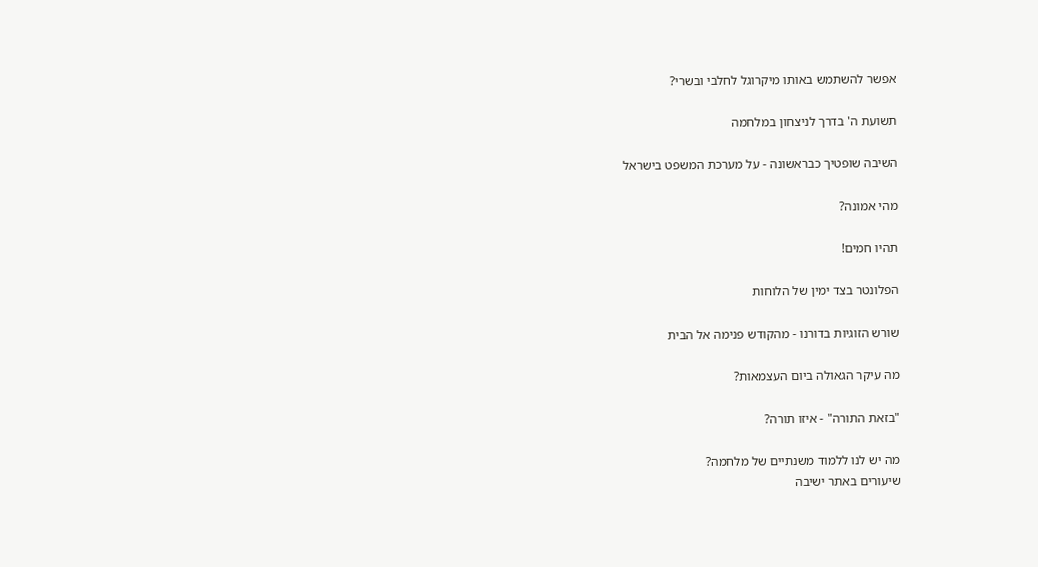אפשר להשתמש באותו מיקרוגל לחלבי ובשרי?

תשועת ה' בדרך לניצחון במלחמה

השיבה שופטיך כבראשונה - על מערכת המשפט בישראל

מהי אמונה?

תהיו חמים!

הפלונטר בצד ימין של הלוחות

שורש הזוגיות בדורנו - מהקודש פנימה אל הבית

מה עיקר הגאולה ביום העצמאות?

"בזאת התורה" - איזו תורה?

מה יש לנו ללמוד משנתיים של מלחמה?
שיעורים באתר ישיבה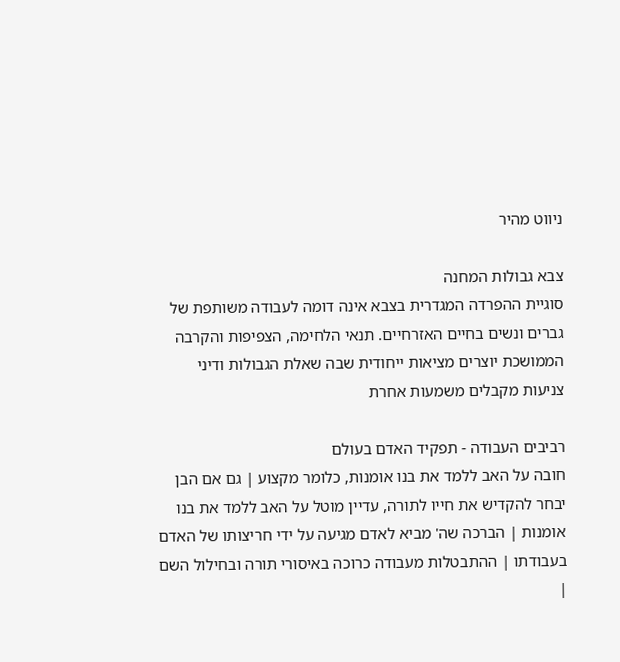ניווט מהיר

צבא גבולות המחנה
סוגיית ההפרדה המגדרית בצבא אינה דומה לעבודה משותפת של גברים ונשים בחיים האזרחיים. תנאי הלחימה, הצפיפות והקרבה הממושכת יוצרים מציאות ייחודית שבה שאלת הגבולות ודיני צניעות מקבלים משמעות אחרת

רביבים העבודה - תפקיד האדם בעולם
חובה על האב ללמד את בנו אומנות, כלומר מקצוע | גם אם הבן יבחר להקדיש את חייו לתורה, עדיין מוטל על האב ללמד את בנו אומנות | הברכה שה' מביא לאדם מגיעה על ידי חריצותו של האדם בעבודתו | ההתבטלות מעבודה כרוכה באיסורי תורה ובחילול השם |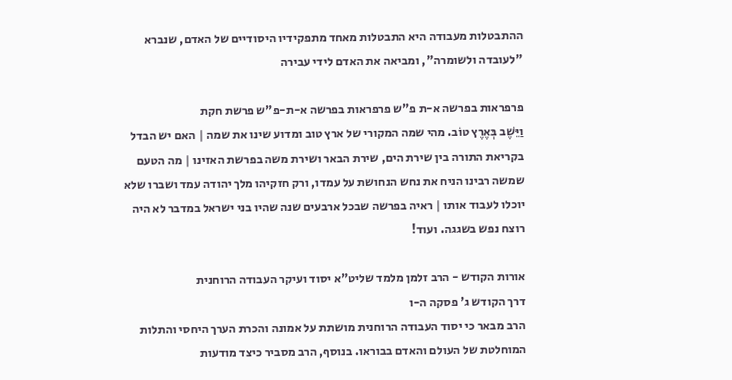ההתבטלות מעבודה היא התבטלות מאחד מתפקידיו היסודיים של האדם, שנברא "לעובדה ולשומרה", ומביאה את האדם לידי עבירה

פרפראות בפרשה א-ת פ"ש פרפראות בפרשה א-ת-פ"ש פרשת חקת
וַיֵּשֶׁב בְּאֶרֶץ טוֹב. מהי שמה המקורי של ארץ טוב ומדוע שינו את שמה | האם יש הבדל בקריאת התורה בין שירת הים, שירת הבאר ושירת משה בפרשת האזינו | מה הטעם שמשה רבינו הניח את נחש הנחושת על עמדו, ורק חזקיהו מלך יהודה עמד ושברו שלא יוכלו לעבוד אותו | ראיה בפרשה שבכל ארבעים שנה שהיו בני ישראל במדבר לא היה רוצח נפש בשגגה. ועוד!

אורות הקודש - הרב זלמן מלמד שליט"א יסוד ועיקר העבודה הרוחנית
דרך הקודש ג' פסקה ה-ו
הרב מבאר כי יסוד העבודה הרוחנית מושתת על אמונה והכרת הערך היחסי והתלות המוחלטת של העולם והאדם בבוראו. בנוסף, הרב מסביר כיצד מודעות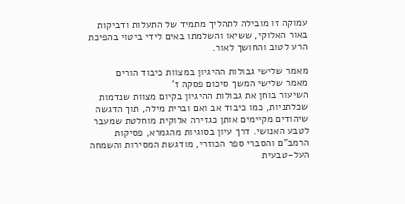עמוקה זו מובילה לתהליך מתמיד של התעלות ודביקות באור האלוקי, ששיאו והשלמתו באים לידי ביטוי בהפיכת הרע לטוב והחושך לאור.

מאמר שלישי גבולות ההיגיון במצוות כיבוד הורים
מאמר שלישי המשך סיכום פסקה ז'
השיעור בוחן את גבולות ההיגיון בקיום מצוות שנדמות שכלתניות, כמו כיבוד אב ואם וברית מילה, תוך הדגשה שיהודים מקיימים אותן כגזירה אלוקית מוחלטת שמעבר לטבע האנושי. דרך עיון בסוגיות מהגמרא, פסיקות הרמב"ם והסברי ספר הכוזרי, מודגשת המסירות והשמחה העל-טבעית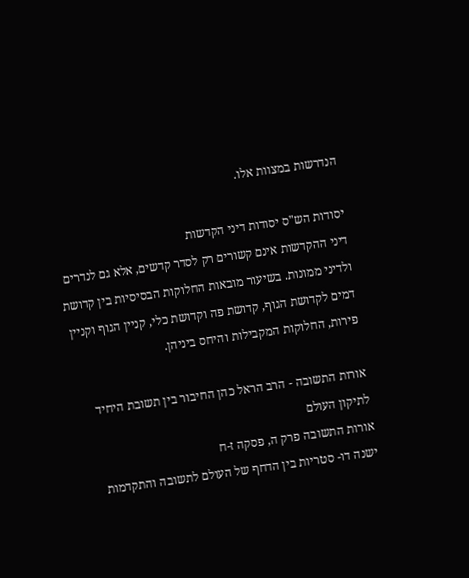הנדרשות במצוות אלו.

יסודות הש"ס יסודות דיני הקדשות
דיני ההקדשות אינם קשורים רק לסדר קדשים, אלא גם לנדרים ולדיני ממונות. בשיעור מובאות החלוקות הבסיסיות בין קדושת דמים לקדושת הגוף, קדושת פה וקדושת כלי, קניין הגוף וקניין פירות, החלוקות המקבילות והיחס ביניהן.

אורות התשובה - הרב הראל כהן החיבור בין תשובת היחיד לתיקון העולם
אורות התשובה פרק ה, פסקה ז-ח
ישנה דו- סטריות בין הדחף של העולם לתשובה והתקדמות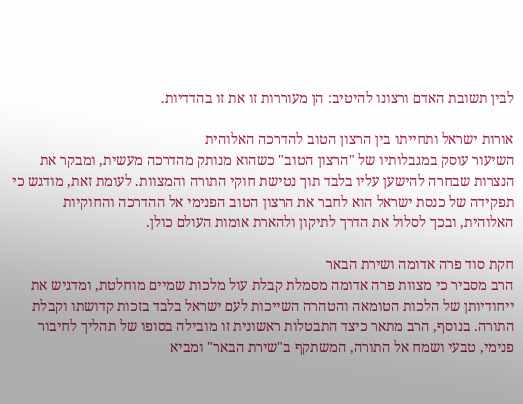לבין תשובת האדם ורצונו להיטיב: הן מעוררות זו את זו בהדדיות.

אורות ישראל ותחייתו בין הרצון הטוב להדרכה האלוהית
השיעור עוסק במגבלותיו של "הרצון הטוב" כשהוא מנותק מהדרכה מעשית, ומבקר את הנצרות שבחרה להישען עליו בלבד תוך נטישת חוקי התורה והמצוות. לעומת זאת, מודגש כי תפקידה של כנסת ישראל הוא לחבר את הרצון הטוב הפנימי אל ההדרכה והחוקיות האלוהית, ובכך לסלול את הדרך לתיקון ולהארת אומות העולם כולן.

חקת סוד פרה אדומה ושירת הבאר
הרב מסביר כי מצוות פרה אדומה מסמלת קבלת עול מלכות שמיים מוחלטת, ומדגיש את ייחודיותן של הלכות הטומאה והטהרה השייכות לעם ישראל בלבד בזכות קדושתו וקבלת התורה. בנוסף, הרב מתאר כיצד התבטלות ראשונית זו מובילה בסופו של תהליך לחיבור פנימי, טבעי ושמח אל התורה, המשתקף ב"שירת הבאר" ומביא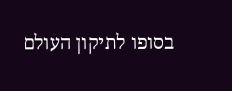בסופו לתיקון העולם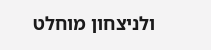ולניצחון מוחלט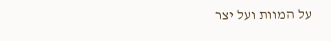על המוות ועל יצר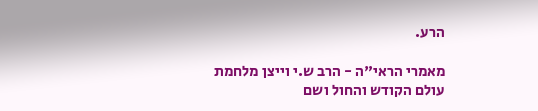הרע.

מאמרי הראי"ה - הרב ש.י וייצן מלחמת עולם הקודש והחול ושם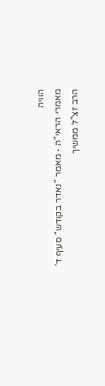הוויה
מאמרי הראי"ה - מאמר "נאדר בקודש" סעיף ד'
הרב זצ"ל ממשיך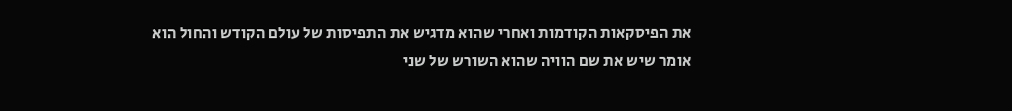את הפיסקאות הקודמות ואחרי שהוא מדגיש את התפיסות של עולם הקודש והחול הוא אומר שיש את שם הוויה שהוא השורש של שני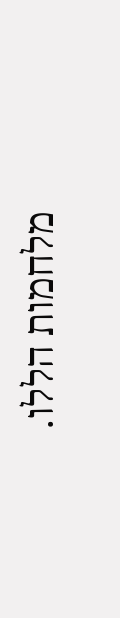מלחמות הללו.